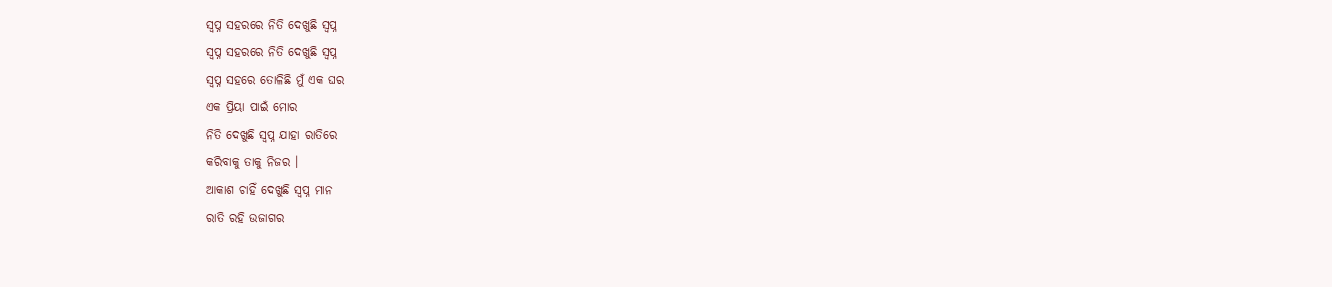ସ୍ବପ୍ନ ସହରରେ ନିତି ଦେଖୁଛି ସ୍ବପ୍ନ
ସ୍ବପ୍ନ ସହରରେ ନିତି ଦେଖୁଛି ସ୍ବପ୍ନ
ସ୍ୱପ୍ନ ସହରେ ତୋଳିଛି ମୁଁ ଏକ ଘର
ଏକ ପ୍ରିୟା ପାଇଁ ମୋର
ନିତି ଦେଖୁଛି ସ୍ବପ୍ନ ଯାହା ରାତିରେ
କରିବାକୁ ତାକୁ ନିଜର ।
ଆକାଶ ଚାହିଁ ଦେଖୁଛି ସ୍ବପ୍ନ ମାନ
ରାତି ରହି ଉଜାଗର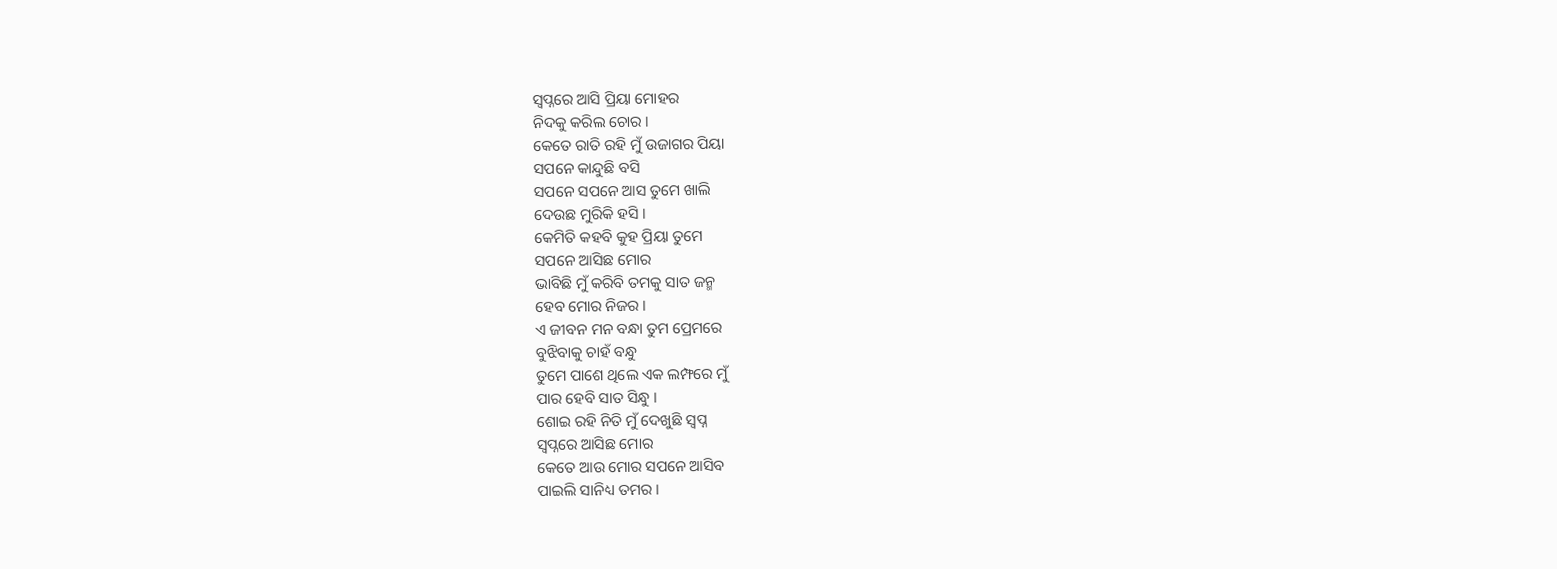ସ୍ବପ୍ନରେ ଆସି ପ୍ରିୟା ମୋହର
ନିଦକୁ କରିଲ ଚୋର ।
କେତେ ରାତି ରହି ମୁଁ ଉଜାଗର ପିୟା
ସପନେ କାନ୍ଦୁଛି ବସି
ସପନେ ସପନେ ଆସ ତୁମେ ଖାଲି
ଦେଉଛ ମୁରିକି ହସି ।
କେମିତି କହବି କୁହ ପ୍ରିୟା ତୁମେ
ସପନେ ଆସିଛ ମୋର
ଭାବିଛି ମୁଁ କରିବି ତମକୁ ସାତ ଜନ୍ମ
ହେବ ମୋର ନିଜର ।
ଏ ଜୀବନ ମନ ବନ୍ଧା ତୁମ ପ୍ରେମରେ
ବୁଝିବାକୁ ଚାହଁ ବନ୍ଧୁ
ତୁମେ ପାଶେ ଥିଲେ ଏକ ଲମ୍ଫରେ ମୁଁ
ପାର ହେବି ସାତ ସିନ୍ଧୁ ।
ଶୋଇ ରହି ନିତି ମୁଁ ଦେଖୁଛି ସ୍ବପ୍ନ
ସ୍ବପ୍ନରେ ଆସିଛ ମୋର
କେତେ ଆଉ ମୋର ସପନେ ଆସିବ
ପାଇଲି ସାନିଧ୍ୟ ତମର ।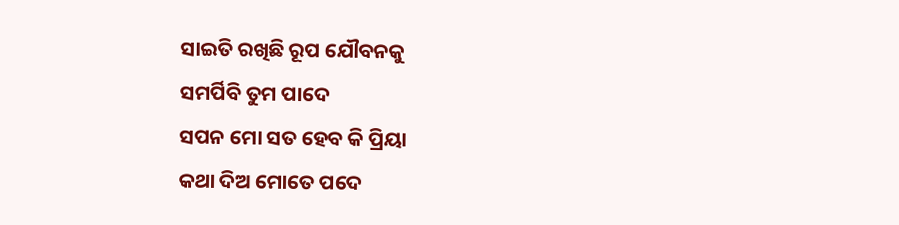ସାଇତି ରଖିଛି ରୂପ ଯୌବନକୁ
ସମର୍ପିବି ତୁମ ପାଦେ
ସପନ ମୋ ସତ ହେବ କି ପ୍ରିୟା
କଥା ଦିଅ ମୋତେ ପଦେ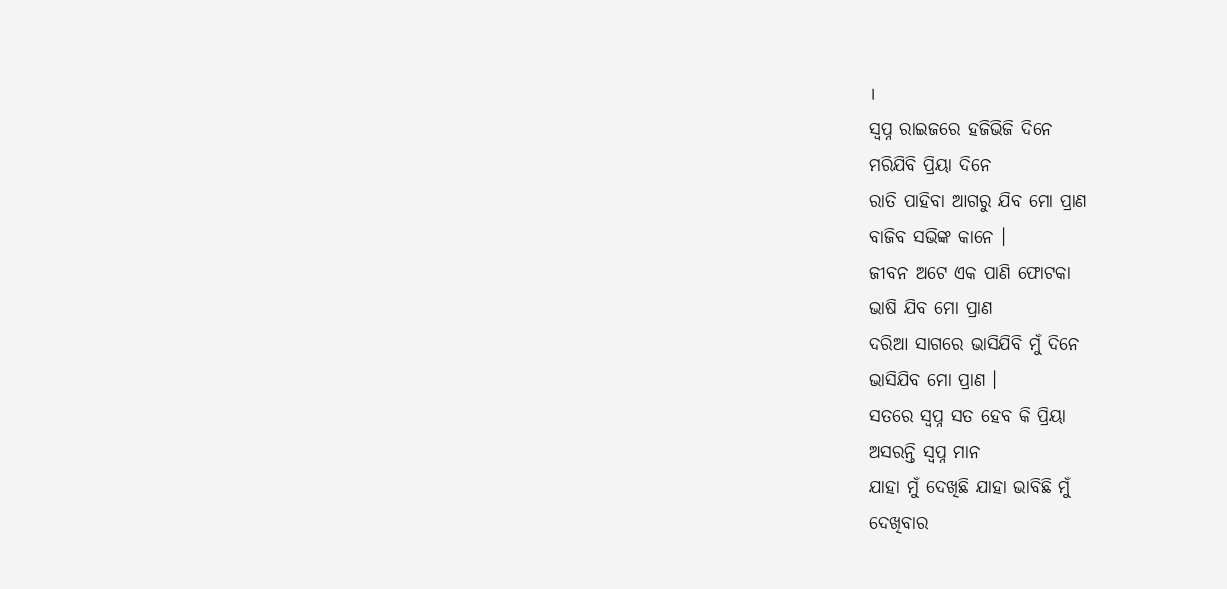।
ସ୍ବପ୍ନ ରାଇଜରେ ହଜିଭିଜି ଦିନେ
ମରିଯିବି ପ୍ରିୟା ଦିନେ
ରାତି ପାହିବା ଆଗରୁ ଯିବ ମୋ ପ୍ରାଣ
ବାଜିବ ସଭିଙ୍କ କାନେ ।
ଜୀବନ ଅଟେ ଏକ ପାଣି ଫୋଟକା
ଭାଷି ଯିବ ମୋ ପ୍ରାଣ
ଦରିଆ ସାଗରେ ଭାସିଯିବି ମୁଁ ଦିନେ
ଭାସିଯିବ ମୋ ପ୍ରାଣ ।
ସତରେ ସ୍ବପ୍ନ ସତ ହେବ କି ପ୍ରିୟା
ଅସରନ୍ତି ସ୍ବପ୍ନ ମାନ
ଯାହା ମୁଁ ଦେଖିଛି ଯାହା ଭାବିଛି ମୁଁ
ଦେଖିବାର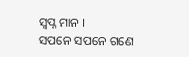ସ୍ବପ୍ନ ମାନ ।
ସପନେ ସପନେ ଗଣେ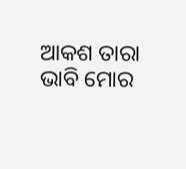ଆକଶ ତାରା
ଭାବି ମୋର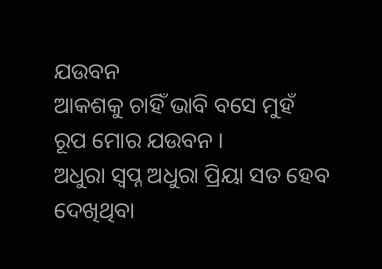ଯଉବନ
ଆକଶକୁ ଚାହିଁ ଭାବି ବସେ ମୁହଁ
ରୂପ ମୋର ଯଉବନ ।
ଅଧୁରା ସ୍ବପ୍ନ ଅଧୁରା ପ୍ରିୟା ସତ ହେବ
ଦେଖିଥିବା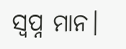ସ୍ବପ୍ନ ମାନ।